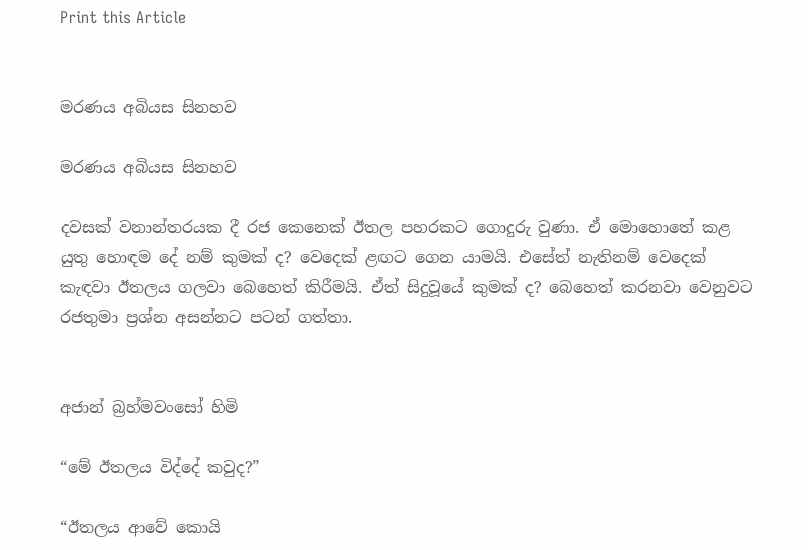Print this Article


මරණය අබියස සිනහව

මරණය අබියස සිනහව

දවසක් වනාන්තරයක දී රජ කෙනෙක් ඊතල පහරකට ගොදුරු වුණා. ඒ මොහොතේ කළ යුතු හොඳම දේ නම් කුමක් ද? වෙදෙක් ළඟට ගෙන යාමයි. එසේත් නැතිනම් වෙදෙක් කැඳවා ඊතලය ගලවා බෙහෙත් කිරීමයි. ඒත් සිදුවූයේ කුමක් ද? බෙහෙත් කරනවා වෙනුවට රජතුමා ප්‍රශ්න අසන්නට පටන් ගත්තා.


අජාන් බ්‍රහ්මවංසෝ හිමි

“මේ ඊතලය විද්දේ කවුද?”

“ඊතලය ආවේ කොයි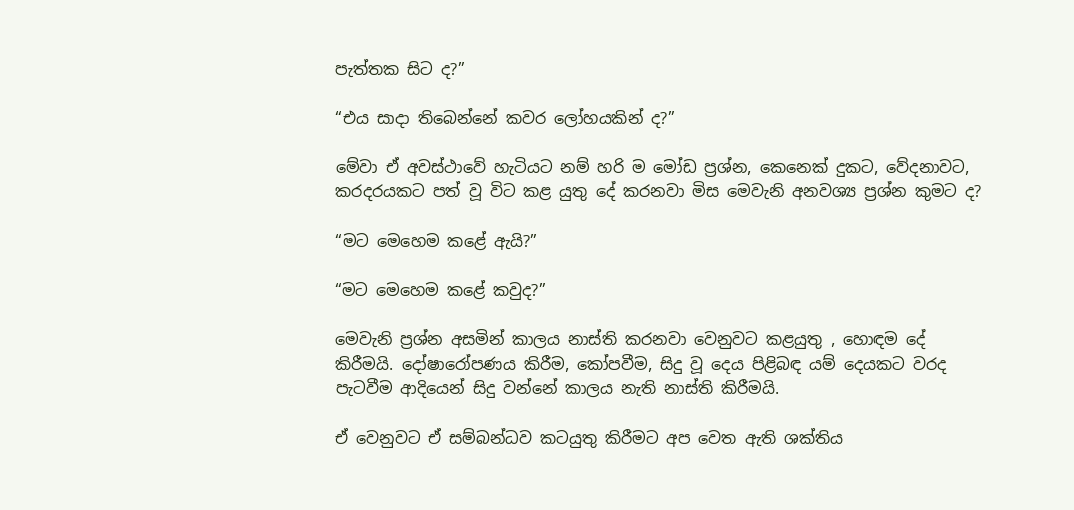පැත්තක සිට ද?”

“එය සාදා තිබෙන්නේ කවර ලෝහයකින් ද?”

මේවා ඒ අවස්ථාවේ හැටියට නම් හරි ම මෝඩ ප්‍රශ්න, කෙනෙක් දුකට, වේදනාවට, කරදරයකට පත් වූ විට කළ යුතු දේ කරනවා මිස මෙවැනි අනවශ්‍ය ප්‍රශ්න කුමට ද?

“මට මෙහෙම කළේ ඇයි?”

“මට මෙහෙම කළේ කවුද?”

මෙවැනි ප්‍රශ්න අසමින් කාලය නාස්ති කරනවා වෙනුවට කළයුතු , හොඳම දේ කිරීමයි. දෝෂාරෝපණය කිරීම, කෝපවීම, සිදු වූ දෙය පිළිබඳ යම් දෙයකට වරද පැටවීම ආදියෙන් සිදු වන්නේ කාලය නැති නාස්ති කිරීමයි.

ඒ වෙනුවට ඒ සම්බන්ධව කටයුතු කිරීමට අප වෙත ඇති ශක්තිය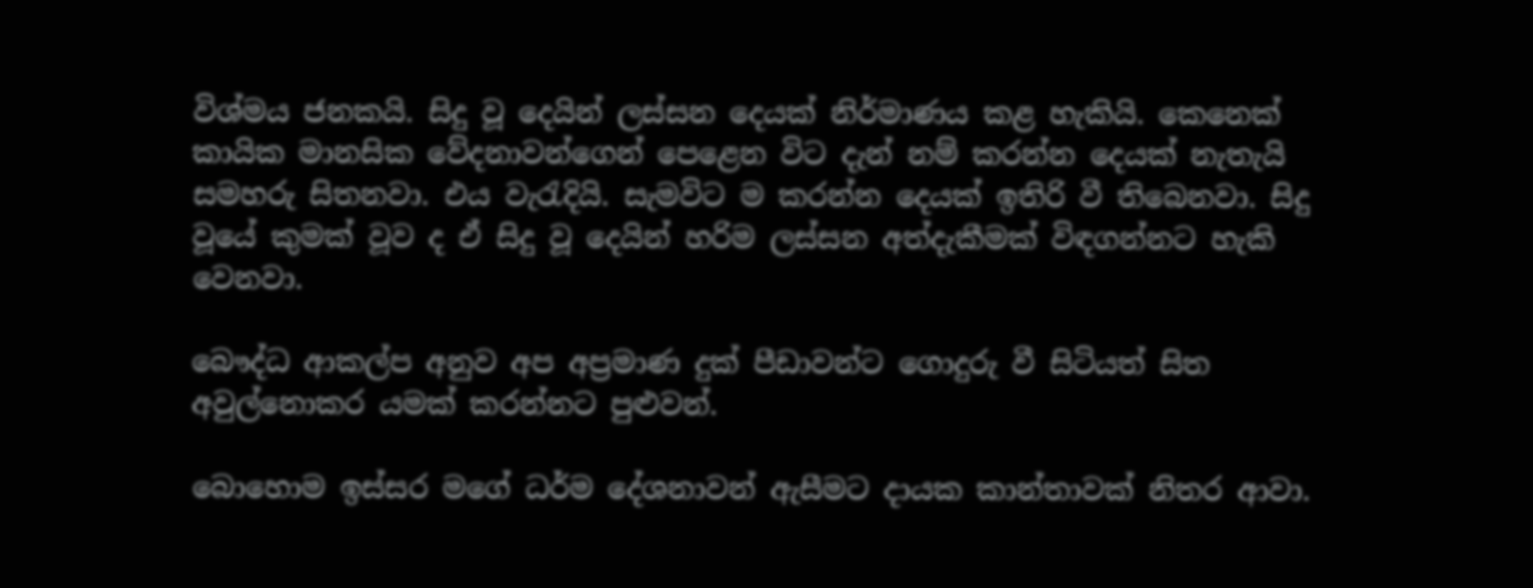විශ්මය ජනකයි. සිදු වූ දෙයින් ලස්සන දෙයක් නිර්මාණය කළ හැකියි. කෙනෙක් කායික මානසික වේදනාවන්ගෙන් පෙළෙන විට දැන් නම් කරන්න දෙයක් නැතැයි සමහරු සිතනවා. එය වැරැදියි. සැමවිට ම කරන්න දෙයක් ඉතිරි වී තිබෙනවා. සිදු වූයේ කුමක් වූව ද ඒ සිදු වූ දෙයින් හරිම ලස්සන අත්දැකීමක් විඳගන්නට හැකි වෙනවා.

බෞද්ධ ආකල්ප අනුව අප අප්‍රමාණ දුක් පීඩාවන්ට ගොදුරු වී සිටියත් සිත අවුල්නොකර යමක් කරන්නට පුළුවන්.

බොහොම ඉස්සර මගේ ධර්ම දේශනාවන් ඇසීමට දායක කාන්තාවක් නිතර ආවා.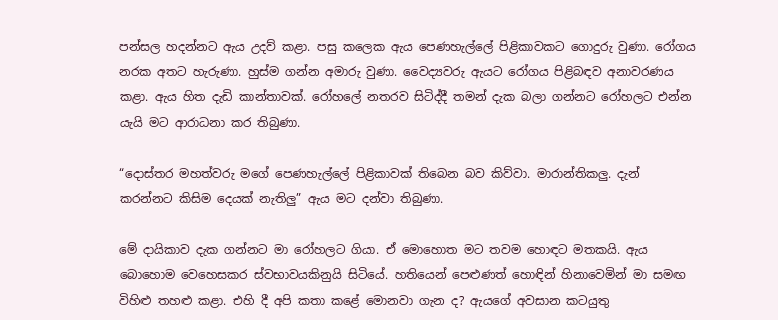පන්සල හදන්නට ඇය උදව් කළා. පසු කලෙක ඇය පෙණහැල්ලේ පිළිකාවකට ගොදුරු වුණා. රෝගය නරක අතට හැරුණා. හුස්ම ගන්න අමාරු වුණා. වෛද්‍යවරු ඇයට රෝගය පිළිබඳව අනාවරණය කළා. ඇය හිත දැඩි කාන්තාවක්. රෝහලේ නතරව සිටිද්දී තමන් දැක බලා ගන්නට රෝහලට එන්න යැයි මට ආරාධනා කර තිබුණා.

“දොස්තර මහත්වරු මගේ පෙණහැල්ලේ පිළිකාවක් තිබෙන බව කිව්වා. මාරාන්තිකලු. දැන් කරන්නට කිසිම දෙයක් නැතිලු” ඇය මට දන්වා තිබුණා.

මේ දායිකාව දැක ගන්නට මා රෝහලට ගියා. ඒ මොහොත මට තවම හොඳට මතකයි. ඇය බොහොම වෙහෙසකර ස්වභාවයකිනුයි සිටියේ. හතියෙන් පෙළුණත් හොඳින් හිනාවෙමින් මා සමඟ විහිළු තහළු කළා. එහි දී අපි කතා කළේ මොනවා ගැන ද? ඇයගේ අවසාන කටයුතු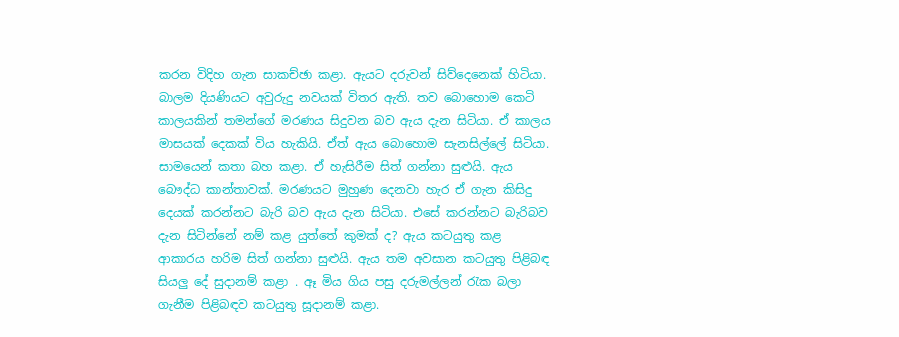කරන විදිහ ගැන සාකච්ඡා කළා. ඇයට දරුවන් සිව්දෙනෙක් හිටියා. බාලම දියණියට අවුරුදු නවයක් විතර ඇති. තව බොහොම කෙටි කාලයකින් තමන්ගේ මරණය සිදුවන බව ඇය දැන සිටියා. ඒ කාලය මාසයක් දෙකක් විය හැකියි. ඒත් ඇය බොහොම සැනසිල්ලේ සිටියා. සාමයෙන් කතා බහ කළා. ඒ හැසිරීම සිත් ගන්නා සුළුයි. ඇය බෞද්ධ කාන්තාවක්. මරණයට මුහුණ දෙනවා හැර ඒ ගැන කිසිදු දෙයක් කරන්නට බැරි බව ඇය දැන සිටියා. එසේ කරන්නට බැරිබව දැන සිටින්නේ නම් කළ යුත්තේ කුමක් ද? ඇය කටයුතු කළ ආකාරය හරිම සිත් ගන්නා සුළුයි. ඇය තම අවසාන කටයුතු පිළිබඳ සියලු දේ සුදානම් කළා . ඈ මිය ගිය පසු දරුමල්ලන් රැක බලා ගැනීම පිළිබඳව කටයුතු සූදානම් කළා.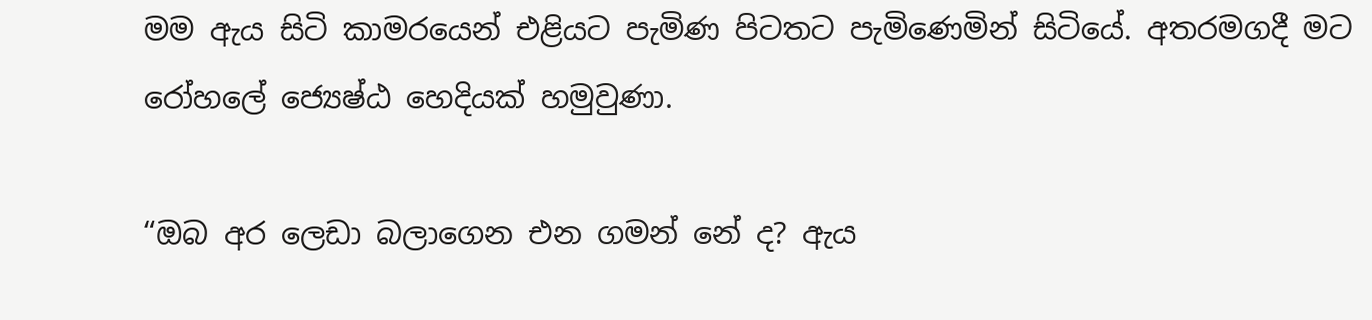මම ඇය සිටි කාමරයෙන් එළියට පැමිණ පිටතට පැමිණෙමින් සිටියේ. අතරමගදී මට රෝහලේ ජ්‍යෙෂ්ඨ හෙදියක් හමුවුණා.

“ඔබ අර ලෙඩා බලාගෙන එන ගමන් නේ ද? ඇය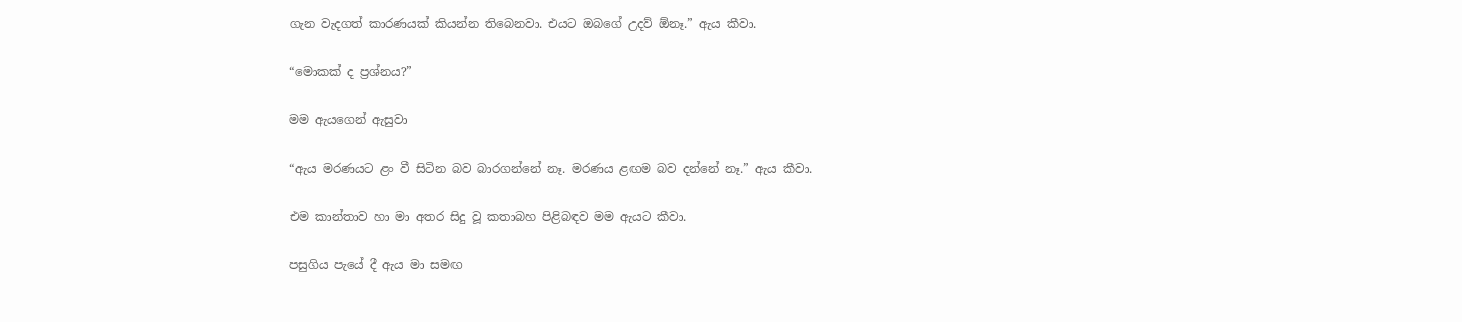ගැන වැදගත් කාරණයක් කියන්න තිබෙනවා. එයට ඔබගේ උදව් ඕනෑ.” ඇය කීවා.

“මොකක් ද ප්‍රශ්නය?”

මම ඇයගෙන් ඇසුවා

“ඇය මරණයට ළං වී සිටින බව බාරගන්නේ නෑ. මරණය ළඟම බව දන්නේ නෑ.” ඇය කීවා.

එම කාන්තාව හා මා අතර සිදු වූ කතාබහ පිළිබඳව මම ඇයට කීවා.

පසුගිය පැයේ දී ඇය මා සමඟ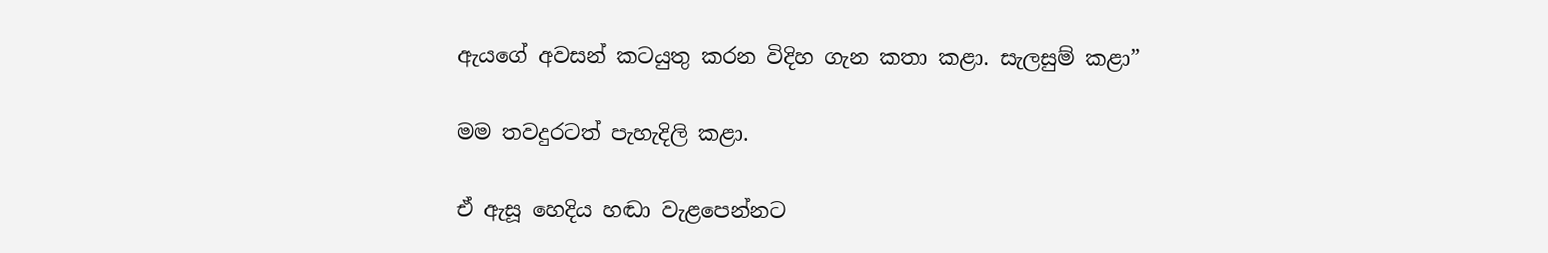ඇයගේ අවසන් කටයුතු කරන විදිහ ගැන කතා කළා. සැලසුම් කළා”

මම තවදුරටත් පැහැදිලි කළා.

ඒ ඇසූ හෙදිය හඬා වැළපෙන්නට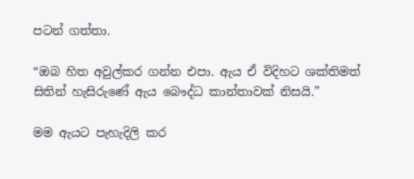පටන් ගත්තා.

“ඔබ හිත අවුල්කර ගන්න එපා. ඇය ඒ විදිහට ශක්තිමත් සිතින් හැසිරුණේ ඇය බෞද්ධ කාන්තාවක් නිසයි.”

මම ඇයට පැහැදිලි කර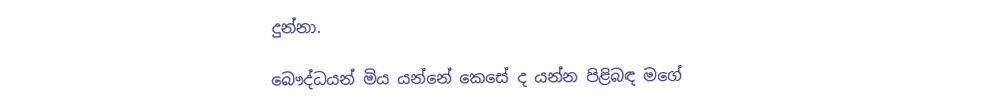දුන්නා.

බෞද්ධයන් මිය යන්නේ කෙසේ ද යන්න පිළිබඳ මගේ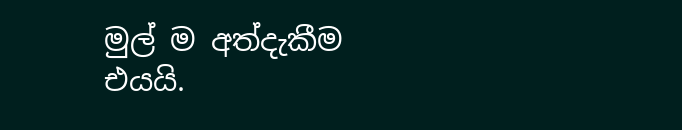මුල් ම අත්දැකීම එයයි.